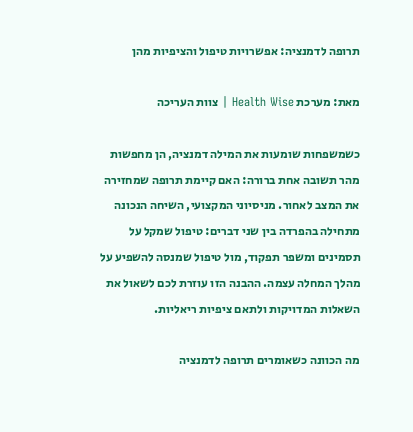תרופה לדמנציה: אפשרויות טיפול והציפיות מהן

מאת: מערכת Health Wise | צוות העריכה

כשמשפחות שומעות את המילה דמנציה, הן מחפשות מהר תשובה אחת ברורה: האם קיימת תרופה שמחזירה את המצב לאחור. מניסיוני המקצועי, השיחה הנכונה מתחילה בהפרדה בין שני דברים: טיפול שמקל על תסמינים ומשפר תפקוד, מול טיפול שמנסה להשפיע על מהלך המחלה עצמה. ההבנה הזו עוזרת לכם לשאול את השאלות המדויקות ולתאם ציפיות ריאליות.

מה הכוונה כשאומרים תרופה לדמנציה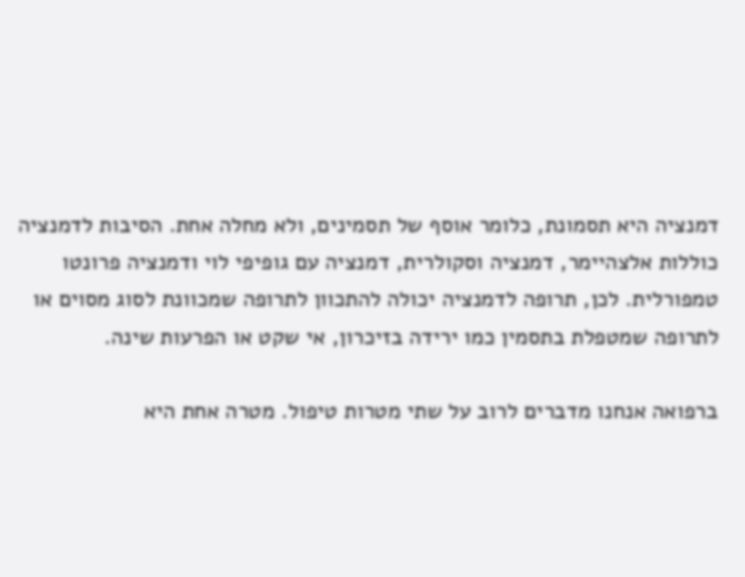דמנציה היא תסמונת, כלומר אוסף של תסמינים, ולא מחלה אחת. הסיבות לדמנציה כוללות אלצהיימר, דמנציה וסקולרית, דמנציה עם גופיפי לוי ודמנציה פרונטו טמפורלית. לכן, תרופה לדמנציה יכולה להתכוון לתרופה שמכוונת לסוג מסוים או לתרופה שמטפלת בתסמין כמו ירידה בזיכרון, אי שקט או הפרעות שינה.

ברפואה אנחנו מדברים לרוב על שתי מטרות טיפול. מטרה אחת היא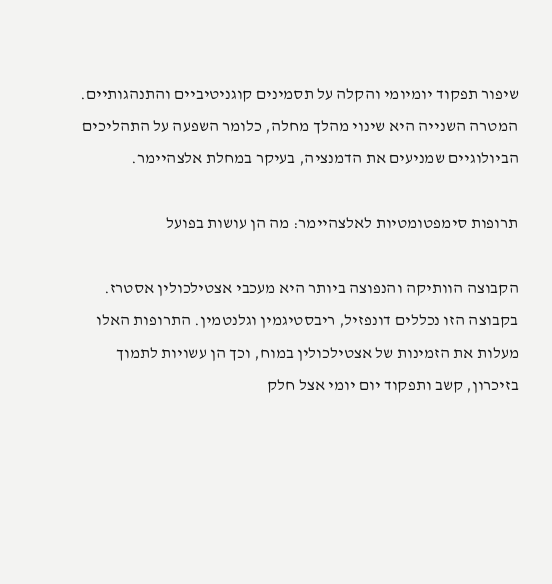שיפור תפקוד יומיומי והקלה על תסמינים קוגניטיביים והתנהגותיים. המטרה השנייה היא שינוי מהלך מחלה, כלומר השפעה על התהליכים הביולוגיים שמניעים את הדמנציה, בעיקר במחלת אלצהיימר.

תרופות סימפטומטיות לאלצהיימר: מה הן עושות בפועל

הקבוצה הוותיקה והנפוצה ביותר היא מעכבי אצטילכולין אסטרז. בקבוצה הזו נכללים דונפזיל, ריבסטיגמין וגלנטמין. התרופות האלו מעלות את הזמינות של אצטילכולין במוח, וכך הן עשויות לתמוך בזיכרון, קשב ותפקוד יום יומי אצל חלק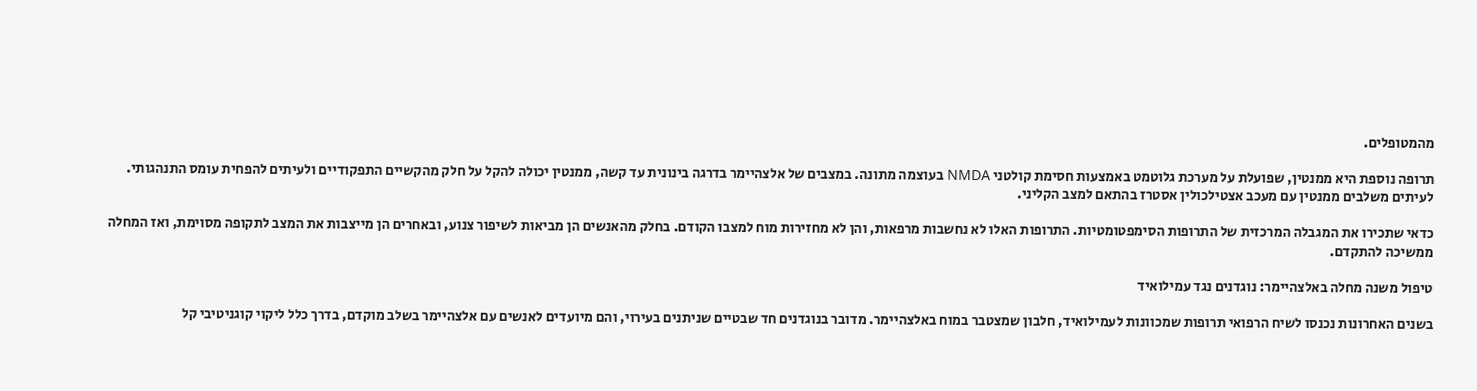מהמטופלים.

תרופה נוספת היא ממנטין, שפועלת על מערכת גלוטמט באמצעות חסימת קולטני NMDA בעוצמה מתונה. במצבים של אלצהיימר בדרגה בינונית עד קשה, ממנטין יכולה להקל על חלק מהקשיים התפקודיים ולעיתים להפחית עומס התנהגותי. לעיתים משלבים ממנטין עם מעכב אצטילכולין אסטרז בהתאם למצב הקליני.

כדאי שתכירו את המגבלה המרכזית של התרופות הסימפטומטיות. התרופות האלו לא נחשבות מרפאות, והן לא מחזירות מוח למצבו הקודם. בחלק מהאנשים הן מביאות לשיפור צנוע, ובאחרים הן מייצבות את המצב לתקופה מסוימת, ואז המחלה ממשיכה להתקדם.

טיפול משנה מחלה באלצהיימר: נוגדנים נגד עמילואיד

בשנים האחרונות נכנסו לשיח הרפואי תרופות שמכוונות לעמילואיד, חלבון שמצטבר במוח באלצהיימר. מדובר בנוגדנים חד שבטיים שניתנים בעירוי, והם מיועדים לאנשים עם אלצהיימר בשלב מוקדם, בדרך כלל ליקוי קוגניטיבי קל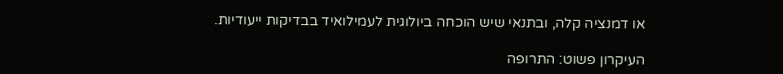או דמנציה קלה, ובתנאי שיש הוכחה ביולוגית לעמילואיד בבדיקות ייעודיות.

העיקרון פשוט: התרופה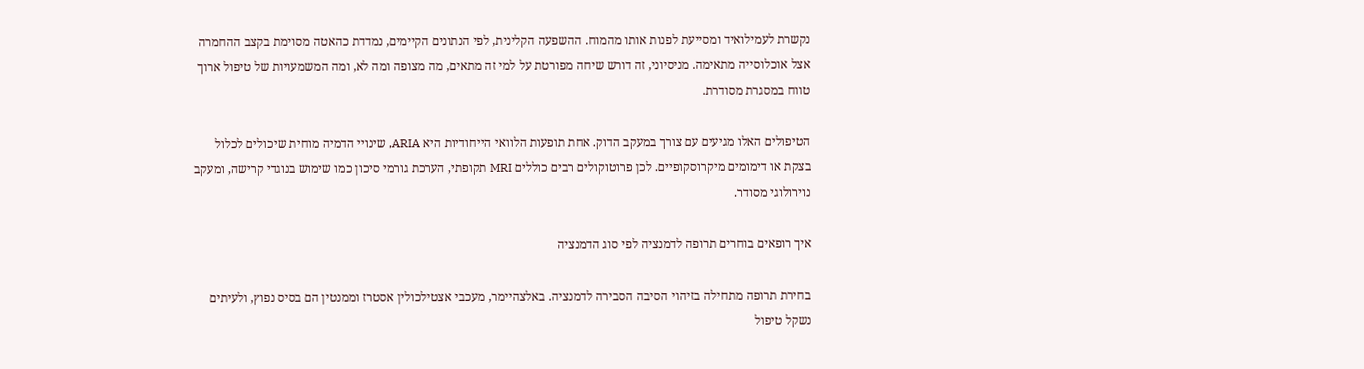נקשרת לעמילואיד ומסייעת לפנות אותו מהמוח. ההשפעה הקלינית, לפי הנתונים הקיימים, נמדדת כהאטה מסוימת בקצב ההחמרה אצל אוכלוסייה מתאימה. מניסיוני, זה דורש שיחה מפורטת על למי זה מתאים, מה מצופה ומה לא, ומה המשמעויות של טיפול ארוך טווח במסגרת מסודרת.

הטיפולים האלו מגיעים עם צורך במעקב הדוק. אחת תופעות הלוואי הייחודיות היא ARIA, שינויי הדמיה מוחית שיכולים לכלול בצקת או דימומים מיקרוסקופיים. לכן פרוטוקולים רבים כוללים MRI תקופתי, הערכת גורמי סיכון כמו שימוש בנוגדי קרישה, ומעקב נוירולוגי מסודר.

איך רופאים בוחרים תרופה לדמנציה לפי סוג הדמנציה

בחירת תרופה מתחילה בזיהוי הסיבה הסבירה לדמנציה. באלצהיימר, מעכבי אצטילכולין אסטרז וממנטין הם בסיס נפוץ, ולעיתים נשקל טיפול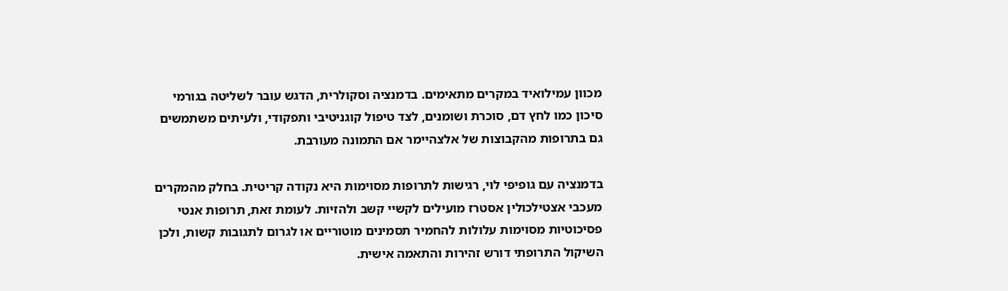מכוון עמילואיד במקרים מתאימים. בדמנציה וסקולרית, הדגש עובר לשליטה בגורמי סיכון כמו לחץ דם, סוכרת ושומנים, לצד טיפול קוגניטיבי ותפקודי, ולעיתים משתמשים גם בתרופות מהקבוצות של אלצהיימר אם התמונה מעורבת.

בדמנציה עם גופיפי לוי, רגישות לתרופות מסוימות היא נקודה קריטית. בחלק מהמקרים מעכבי אצטילכולין אסטרז מועילים לקשיי קשב ולהזיות. לעומת זאת, תרופות אנטי פסיכוטיות מסוימות עלולות להחמיר תסמינים מוטוריים או לגרום לתגובות קשות, ולכן השיקול התרופתי דורש זהירות והתאמה אישית.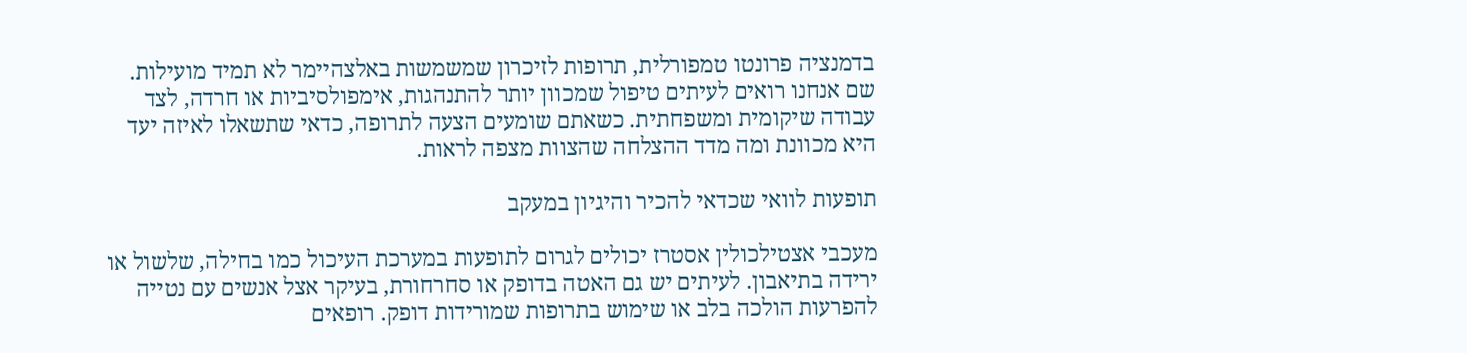בדמנציה פרונטו טמפורלית, תרופות לזיכרון שמשמשות באלצהיימר לא תמיד מועילות. שם אנחנו רואים לעיתים טיפול שמכוון יותר להתנהגות, אימפולסיביות או חרדה, לצד עבודה שיקומית ומשפחתית. כשאתם שומעים הצעה לתרופה, כדאי שתשאלו לאיזה יעד היא מכוונת ומה מדד ההצלחה שהצוות מצפה לראות.

תופעות לוואי שכדאי להכיר והיגיון במעקב

מעכבי אצטילכולין אסטרז יכולים לגרום לתופעות במערכת העיכול כמו בחילה, שלשול או ירידה בתיאבון. לעיתים יש גם האטה בדופק או סחרחורת, בעיקר אצל אנשים עם נטייה להפרעות הולכה בלב או שימוש בתרופות שמורידות דופק. רופאים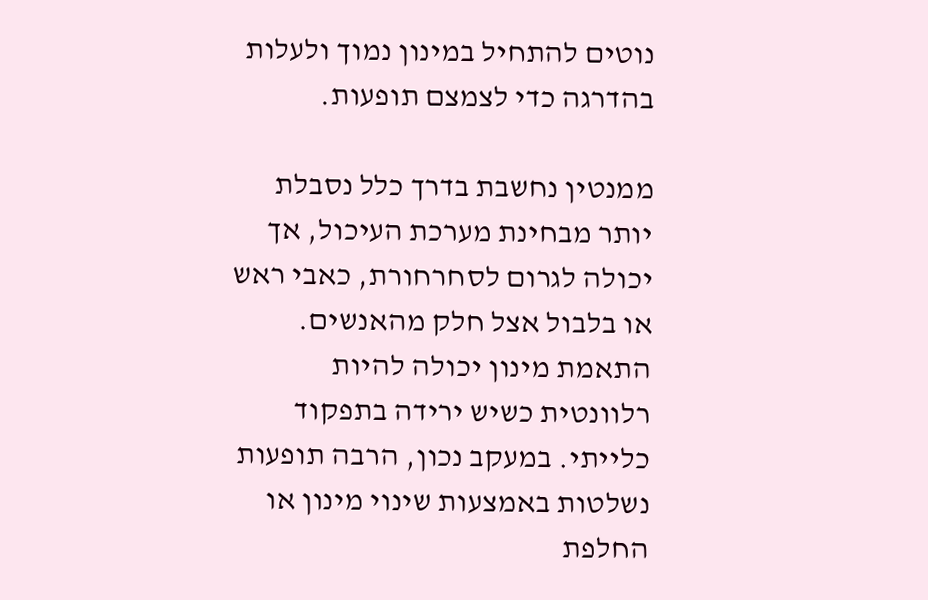נוטים להתחיל במינון נמוך ולעלות בהדרגה כדי לצמצם תופעות.

ממנטין נחשבת בדרך כלל נסבלת יותר מבחינת מערכת העיכול, אך יכולה לגרום לסחרחורת, כאבי ראש או בלבול אצל חלק מהאנשים. התאמת מינון יכולה להיות רלוונטית כשיש ירידה בתפקוד כלייתי. במעקב נכון, הרבה תופעות נשלטות באמצעות שינוי מינון או החלפת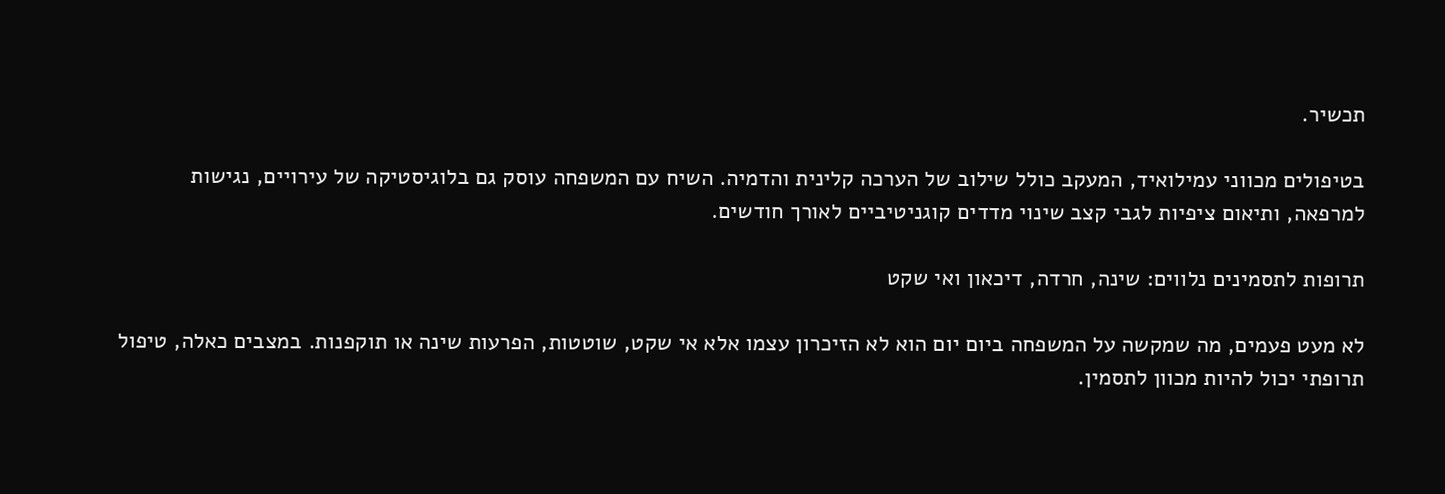תכשיר.

בטיפולים מכווני עמילואיד, המעקב כולל שילוב של הערכה קלינית והדמיה. השיח עם המשפחה עוסק גם בלוגיסטיקה של עירויים, נגישות למרפאה, ותיאום ציפיות לגבי קצב שינוי מדדים קוגניטיביים לאורך חודשים.

תרופות לתסמינים נלווים: שינה, חרדה, דיכאון ואי שקט

לא מעט פעמים, מה שמקשה על המשפחה ביום יום הוא לא הזיכרון עצמו אלא אי שקט, שוטטות, הפרעות שינה או תוקפנות. במצבים כאלה, טיפול תרופתי יכול להיות מכוון לתסמין.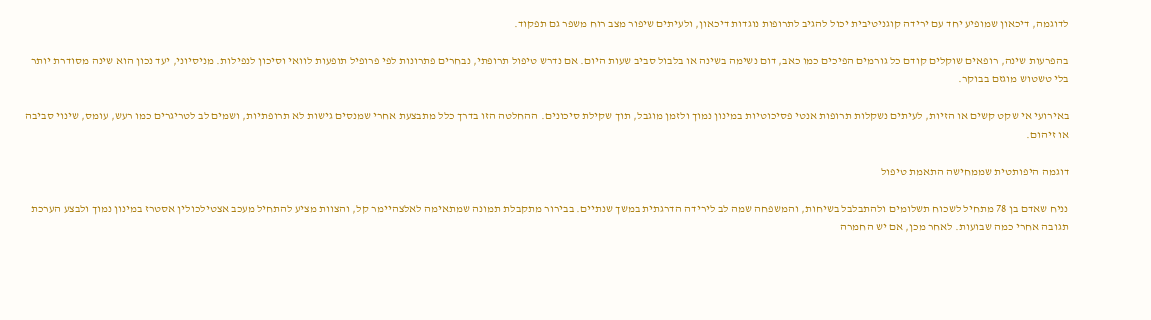לדוגמה, דיכאון שמופיע יחד עם ירידה קוגניטיבית יכול להגיב לתרופות נוגדות דיכאון, ולעיתים שיפור מצב רוח משפר גם תפקוד.

בהפרעות שינה, רופאים שוקלים קודם כל גורמים הפיכים כמו כאב, דום נשימה בשינה או בלבול סביב שעות היום. אם נדרש טיפול תרופתי, נבחרים פתרונות לפי פרופיל תופעות לוואי וסיכון לנפילות. מניסיוני, יעד נכון הוא שינה מסודרת יותר בלי טשטוש מוגזם בבוקר.

באירועי אי שקט קשים או הזיות, לעיתים נשקלות תרופות אנטי פסיכוטיות במינון נמוך ולזמן מוגבל, תוך שקילת סיכונים. ההחלטה הזו בדרך כלל מתבצעת אחרי שמנסים גישות לא תרופתיות, ושמים לב לטריגרים כמו רעש, עומס, שינוי סביבה או זיהום.

דוגמה היפותטית שממחישה התאמת טיפול

נניח שאדם בן 78 מתחיל לשכוח תשלומים ולהתבלבל בשיחות, והמשפחה שמה לב לירידה הדרגתית במשך שנתיים. בבירור מתקבלת תמונה שמתאימה לאלצהיימר קל, והצוות מציע להתחיל מעכב אצטילכולין אסטרז במינון נמוך ולבצע הערכת תגובה אחרי כמה שבועות. לאחר מכן, אם יש החמרה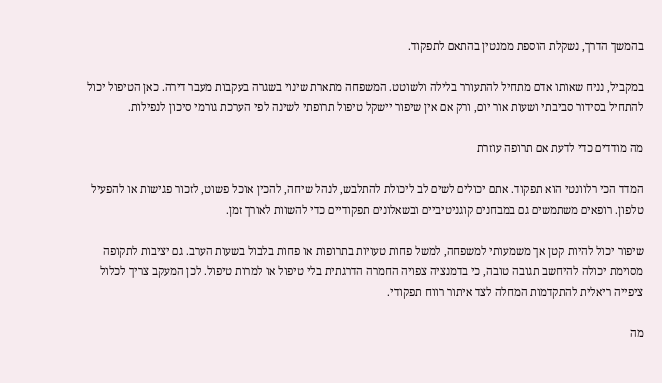בהמשך הדרך, נשקלת הוספת ממנטין בהתאם לתפקוד.

במקביל, נניח שאותו אדם מתחיל להתעורר בלילה ולשוטט. המשפחה מתארת שינוי בשגרה בעקבות מעבר דירה. כאן הטיפול יכול להתחיל בסידור סביבתי ושעות אור יום, ורק אם אין שיפור יישקל טיפול תרופתי לשינה לפי הערכת גורמי סיכון לנפילות.

מה מודדים כדי לדעת אם תרופה עוזרת

המדד הכי רלוונטי הוא תפקוד. אתם יכולים לשים לב ליכולת להתלבש, לנהל שיחה, להכין אוכל פשוט, לזכור פגישות או להפעיל טלפון. רופאים משתמשים גם במבחנים קוגניטיביים ובשאלונים תפקודיים כדי להשוות לאורך זמן.

שיפור יכול להיות קטן אך משמעותי למשפחה, למשל פחות טעויות בתרופות או פחות בלבול בשעות הערב. גם יציבות לתקופה מסוימת יכולה להיחשב תגובה טובה, כי בדמנציה צפויה החמרה הדרגתית בלי טיפול או למרות טיפול. לכן המעקב צריך לכלול ציפייה ריאלית להתקדמות המחלה לצד איתור רווח תפקודי.

מה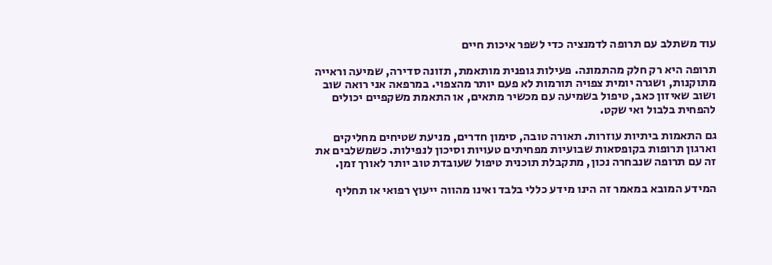עוד משתלב עם תרופה לדמנציה כדי לשפר איכות חיים

תרופה היא רק חלק מהתמונה. פעילות גופנית מותאמת, תזונה סדירה, שמיעה וראייה מתוקנות, ושגרה יומית צפויה תורמות לא פעם יותר מהצפוי. במרפאה אני רואה שוב ושוב שאיזון כאב, טיפול בשמיעה עם מכשיר מתאים, או התאמת משקפיים יכולים להפחית בלבול ואי שקט.

גם התאמות ביתיות עוזרות. תאורה טובה, סימון חדרים, מניעת שטיחים מחליקים וארגון תרופות בקופסאות שבועיות מפחיתים טעויות וסיכון לנפילות. כשמשלבים את זה עם תרופה שנבחרה נכון, מתקבלת תוכנית טיפול שעובדת טוב יותר לאורך זמן.

המידע המובא במאמר זה הינו מידע כללי בלבד ואינו מהווה ייעוץ רפואי או תחליף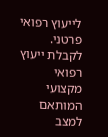לייעוץ רפואי פרטני. לקבלת ייעוץ רפואי מקצועי המותאם למצב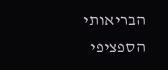הבריאותי הספציפי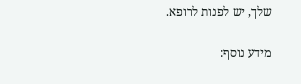שלך, יש לפנות לרופא.

מידע נוסף: